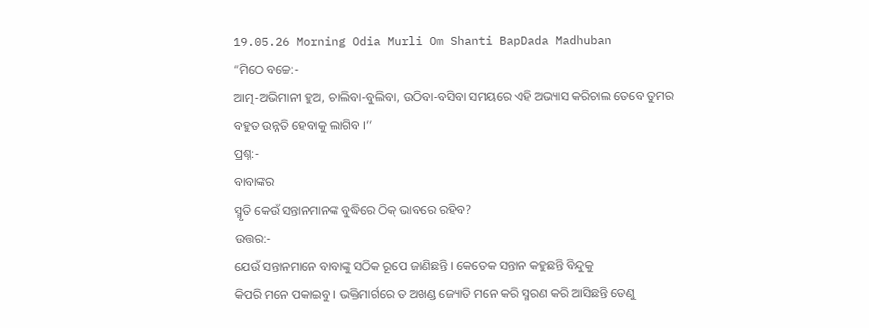19.05.26 Morning Odia Murli Om Shanti BapDada Madhuban
“ମିଠେ ବଚ୍ଚେ:-
ଆତ୍ମ-ଅଭିମାନୀ ହୁଅ, ଚାଲିବା-ବୁଲିବା, ଉଠିବା-ବସିବା ସମୟରେ ଏହି ଅଭ୍ୟାସ କରିଚାଲ ତେବେ ତୁମର
ବହୁତ ଉନ୍ନତି ହେବାକୁ ଲାଗିବ ।’’
ପ୍ରଶ୍ନ:-
ବାବାଙ୍କର
ସ୍ମୃତି କେଉଁ ସନ୍ତାନମାନଙ୍କ ବୁଦ୍ଧିରେ ଠିକ୍ ଭାବରେ ରହିବ?
ଉତ୍ତର:-
ଯେଉଁ ସନ୍ତାନମାନେ ବାବାଙ୍କୁ ସଠିକ ରୂପେ ଜାଣିଛନ୍ତି । କେତେକ ସନ୍ତାନ କହୁଛନ୍ତି ବିନ୍ଦୁକୁ
କିପରି ମନେ ପକାଇବୁ । ଭକ୍ତିମାର୍ଗରେ ତ ଅଖଣ୍ଡ ଜ୍ୟୋତି ମନେ କରି ସ୍ମରଣ କରି ଆସିଛନ୍ତି ତେଣୁ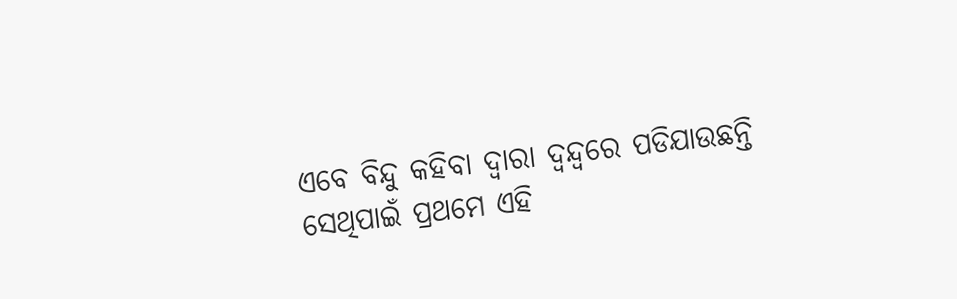ଏବେ ବିନ୍ଦୁ କହିବା ଦ୍ୱାରା ଦ୍ୱନ୍ଦ୍ୱରେ ପଡିଯାଉଛନ୍ତି ସେଥିପାଇଁ ପ୍ରଥମେ ଏହି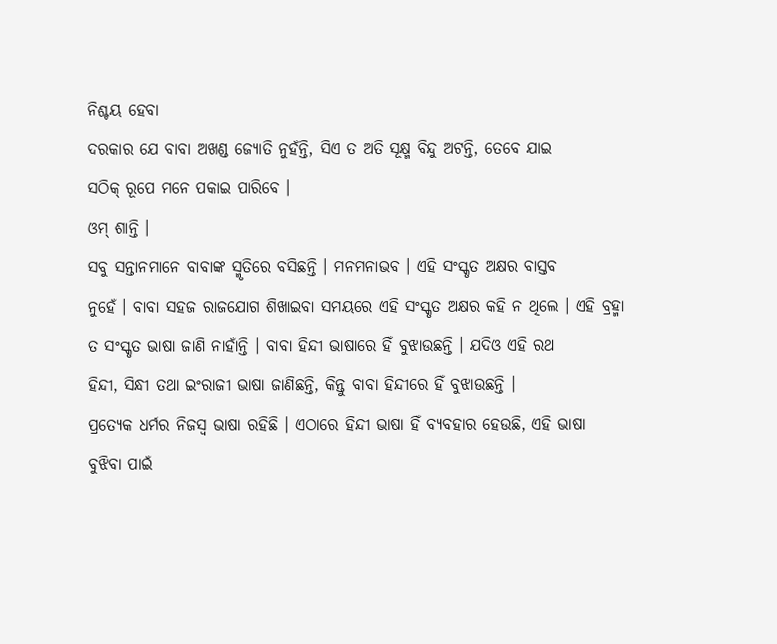ନିଶ୍ଚୟ ହେବା
ଦରକାର ଯେ ବାବା ଅଖଣ୍ଡ ଜ୍ୟୋତି ନୁହଁନ୍ତି, ସିଏ ତ ଅତି ସୂକ୍ଷ୍ମ ବିନ୍ଦୁ ଅଟନ୍ତି, ତେବେ ଯାଇ
ସଠିକ୍ ରୂପେ ମନେ ପକାଇ ପାରିବେ ।
ଓମ୍ ଶାନ୍ତି ।
ସବୁ ସନ୍ତାନମାନେ ବାବାଙ୍କ ସ୍ମୃତିରେ ବସିଛନ୍ତି । ମନମନାଭବ । ଏହି ସଂସ୍କୃତ ଅକ୍ଷର ବାସ୍ତବ
ନୁହେଁ । ବାବା ସହଜ ରାଜଯୋଗ ଶିଖାଇବା ସମୟରେ ଏହି ସଂସ୍କୃତ ଅକ୍ଷର କହି ନ ଥିଲେ । ଏହି ବ୍ରହ୍ମା
ତ ସଂସ୍କୃତ ଭାଷା ଜାଣି ନାହାଁନ୍ତି । ବାବା ହିନ୍ଦୀ ଭାଷାରେ ହିଁ ବୁଝାଉଛନ୍ତି । ଯଦିଓ ଏହି ରଥ
ହିନ୍ଦୀ, ସିନ୍ଧୀ ତଥା ଇଂରାଜୀ ଭାଷା ଜାଣିଛନ୍ତି, କିନ୍ତୁ ବାବା ହିନ୍ଦୀରେ ହିଁ ବୁଝାଉଛନ୍ତି ।
ପ୍ରତ୍ୟେକ ଧର୍ମର ନିଜସ୍ୱ ଭାଷା ରହିଛି । ଏଠାରେ ହିନ୍ଦୀ ଭାଷା ହିଁ ବ୍ୟବହାର ହେଉଛି, ଏହି ଭାଷା
ବୁଝିବା ପାଇଁ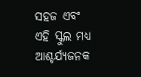ସହଜ ଏବଂ ଏହି ସ୍କୁଲ ମଧ୍ୟ ଆଶ୍ଚର୍ଯ୍ୟଜନକ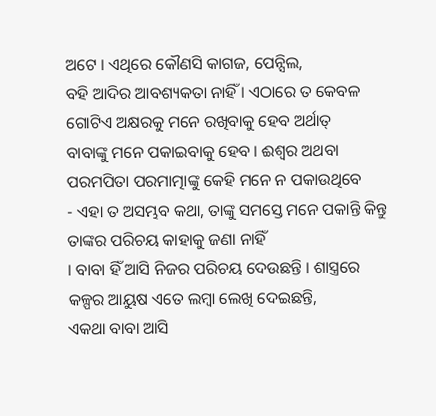ଅଟେ । ଏଥିରେ କୌଣସି କାଗଜ, ପେନ୍ସିଲ,
ବହି ଆଦିର ଆବଶ୍ୟକତା ନାହିଁ । ଏଠାରେ ତ କେବଳ ଗୋଟିଏ ଅକ୍ଷରକୁ ମନେ ରଖିବାକୁ ହେବ ଅର୍ଥାତ୍
ବାବାଙ୍କୁ ମନେ ପକାଇବାକୁ ହେବ । ଈଶ୍ୱର ଅଥବା ପରମପିତା ପରମାତ୍ମାଙ୍କୁ କେହି ମନେ ନ ପକାଉଥିବେ
- ଏହା ତ ଅସମ୍ଭବ କଥା, ତାଙ୍କୁ ସମସ୍ତେ ମନେ ପକାନ୍ତି କିନ୍ତୁ ତାଙ୍କର ପରିଚୟ କାହାକୁ ଜଣା ନାହିଁ
। ବାବା ହିଁ ଆସି ନିଜର ପରିଚୟ ଦେଉଛନ୍ତି । ଶାସ୍ତ୍ରରେ କଳ୍ପର ଆୟୁଷ ଏତେ ଲମ୍ବା ଲେଖି ଦେଇଛନ୍ତି,
ଏକଥା ବାବା ଆସି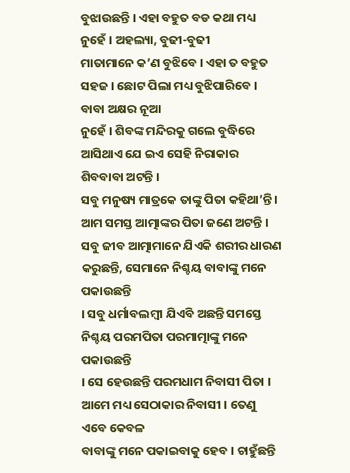ବୁଝାଉଛନ୍ତି । ଏହା ବହୁତ ବଡ କଥା ମଧ୍ୟ ନୁହେଁ । ଅହଲ୍ୟା, ବୁଢୀ-ବୁଢୀ
ମାତାମାନେ କ’ଣ ବୁଝିବେ । ଏହା ତ ବହୁତ ସହଜ । ଛୋଟ ପିଲା ମଧ୍ୟ ବୁଝିପାରିବେ । ବାବା ଅକ୍ଷର ନୂଆ
ନୁହେଁ । ଶିବଙ୍କ ମନ୍ଦିରକୁ ଗଲେ ବୁଦ୍ଧିରେ ଆସିଥାଏ ଯେ ଇଏ ସେହି ନିରାକାର ଶିବବାବା ଅଟନ୍ତି ।
ସବୁ ମନୁଷ୍ୟ ମାତ୍ରକେ ତାଙ୍କୁ ପିତା କହିଥା’ନ୍ତି । ଆମ ସମସ୍ତ ଆତ୍ମାଙ୍କର ପିତା ଜଣେ ଅଟନ୍ତି ।
ସବୁ ଜୀବ ଆତ୍ମାମାନେ ଯିଏକି ଶରୀର ଧାରଣ କରୁଛନ୍ତି, ସେମାନେ ନିଶ୍ଚୟ ବାବାଙ୍କୁ ମନେ ପକାଉଛନ୍ତି
। ସବୁ ଧର୍ମାବଲମ୍ବୀ ଯିଏବି ଅଛନ୍ତି ସମସ୍ତେ ନିଶ୍ଚୟ ପରମପିତା ପରମାତ୍ମାଙ୍କୁ ମନେ ପକାଉଛନ୍ତି
। ସେ ହେଉଛନ୍ତି ପରମଧାମ ନିବାସୀ ପିତା । ଆମେ ମଧ୍ୟ ସେଠାକାର ନିବାସୀ । ତେଣୁ ଏବେ କେବଳ
ବାବାଙ୍କୁ ମନେ ପକାଇବାକୁ ହେବ । ଚାହୁଁଛନ୍ତି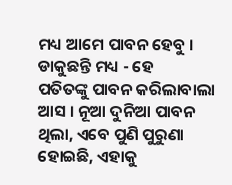ମଧ୍ୟ ଆମେ ପାବନ ହେବୁ । ଡାକୁଛନ୍ତି ମଧ୍ୟ - ହେ
ପତିତଙ୍କୁ ପାବନ କରିଲାବାଲା ଆସ । ନୂଆ ଦୁନିଆ ପାବନ ଥିଲା, ଏବେ ପୁଣି ପୁରୁଣା ହୋଇଛି, ଏହାକୁ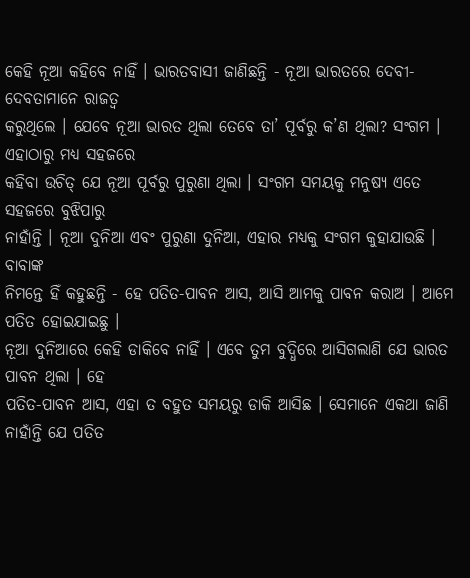କେହି ନୂଆ କହିବେ ନାହିଁ । ଭାରତବାସୀ ଜାଣିଛନ୍ତି - ନୂଆ ଭାରତରେ ଦେବୀ-ଦେବତାମାନେ ରାଜତ୍ୱ
କରୁଥିଲେ । ଯେବେ ନୂଆ ଭାରତ ଥିଲା ତେବେ ତା’ ପୂର୍ବରୁ କ’ଣ ଥିଲା? ସଂଗମ । ଏହାଠାରୁ ମଧ୍ୟ ସହଜରେ
କହିବା ଉଚିତ୍ ଯେ ନୂଆ ପୂର୍ବରୁ ପୁରୁଣା ଥିଲା । ସଂଗମ ସମୟକୁ ମନୁଷ୍ୟ ଏତେ ସହଜରେ ବୁଝିପାରୁ
ନାହାଁନ୍ତି । ନୂଆ ଦୁନିଆ ଏବଂ ପୁରୁଣା ଦୁନିଆ, ଏହାର ମଧ୍ୟକୁ ସଂଗମ କୁହାଯାଉଛି । ବାବାଙ୍କ
ନିମନ୍ତେ ହିଁ କହୁଛନ୍ତି - ହେ ପତିତ-ପାବନ ଆସ, ଆସି ଆମକୁ ପାବନ କରାଅ । ଆମେ ପତିତ ହୋଇଯାଇଛୁ ।
ନୂଆ ଦୁନିଆରେ କେହି ଡାକିବେ ନାହିଁ । ଏବେ ତୁମ ବୁଦ୍ଧିରେ ଆସିଗଲାଣି ଯେ ଭାରତ ପାବନ ଥିଲା । ହେ
ପତିତ-ପାବନ ଆସ, ଏହା ତ ବହୁତ ସମୟରୁ ଡାକି ଆସିଛ । ସେମାନେ ଏକଥା ଜାଣି ନାହାଁନ୍ତି ଯେ ପତିତ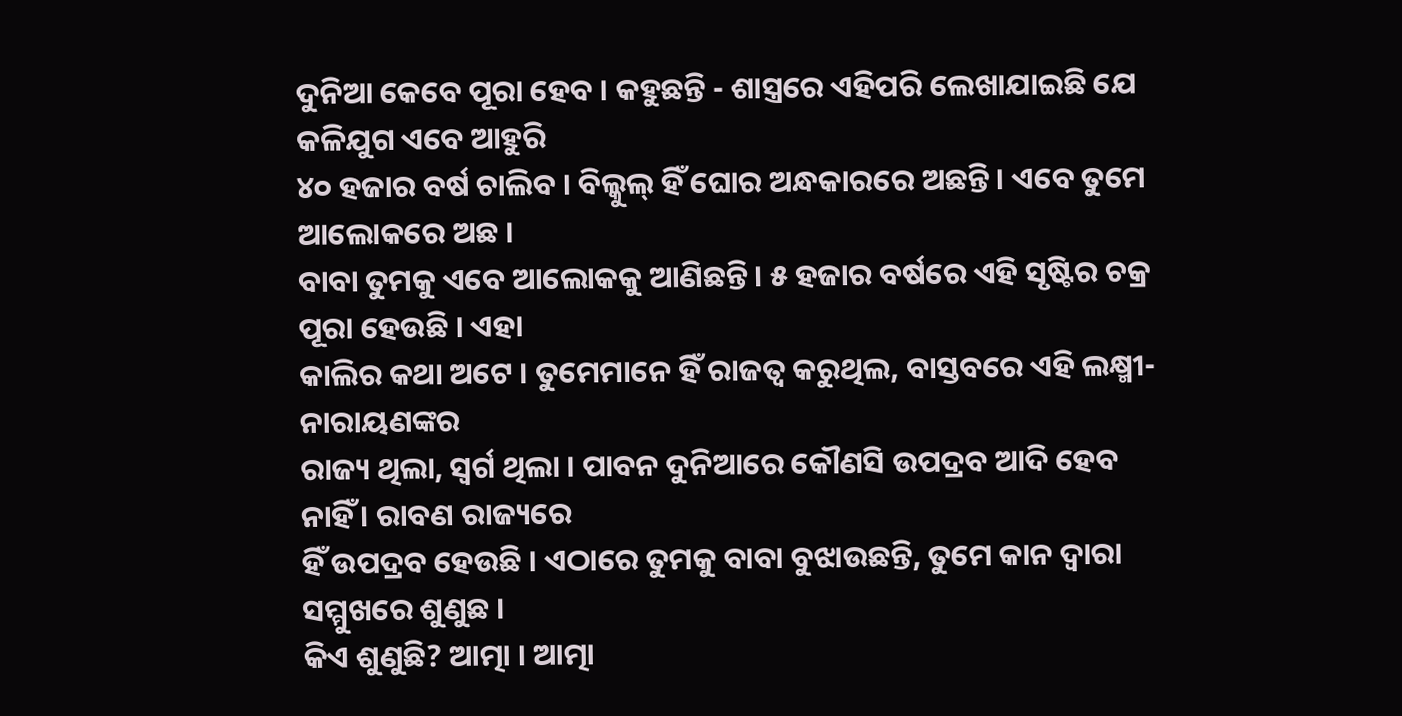ଦୁନିଆ କେବେ ପୂରା ହେବ । କହୁଛନ୍ତି - ଶାସ୍ତ୍ରରେ ଏହିପରି ଲେଖାଯାଇଛି ଯେ କଳିଯୁଗ ଏବେ ଆହୁରି
୪୦ ହଜାର ବର୍ଷ ଚାଲିବ । ବିଲ୍କୁଲ୍ ହିଁ ଘୋର ଅନ୍ଧକାରରେ ଅଛନ୍ତି । ଏବେ ତୁମେ ଆଲୋକରେ ଅଛ ।
ବାବା ତୁମକୁ ଏବେ ଆଲୋକକୁ ଆଣିଛନ୍ତି । ୫ ହଜାର ବର୍ଷରେ ଏହି ସୃଷ୍ଟିର ଚକ୍ର ପୂରା ହେଉଛି । ଏହା
କାଲିର କଥା ଅଟେ । ତୁମେମାନେ ହିଁ ରାଜତ୍ୱ କରୁଥିଲ, ବାସ୍ତବରେ ଏହି ଲକ୍ଷ୍ମୀ-ନାରାୟଣଙ୍କର
ରାଜ୍ୟ ଥିଲା, ସ୍ୱର୍ଗ ଥିଲା । ପାବନ ଦୁନିଆରେ କୌଣସି ଉପଦ୍ରବ ଆଦି ହେବ ନାହିଁ । ରାବଣ ରାଜ୍ୟରେ
ହିଁ ଉପଦ୍ରବ ହେଉଛି । ଏଠାରେ ତୁମକୁ ବାବା ବୁଝାଉଛନ୍ତି, ତୁମେ କାନ ଦ୍ୱାରା ସମ୍ମୁଖରେ ଶୁଣୁଛ ।
କିଏ ଶୁଣୁଛି? ଆତ୍ମା । ଆତ୍ମା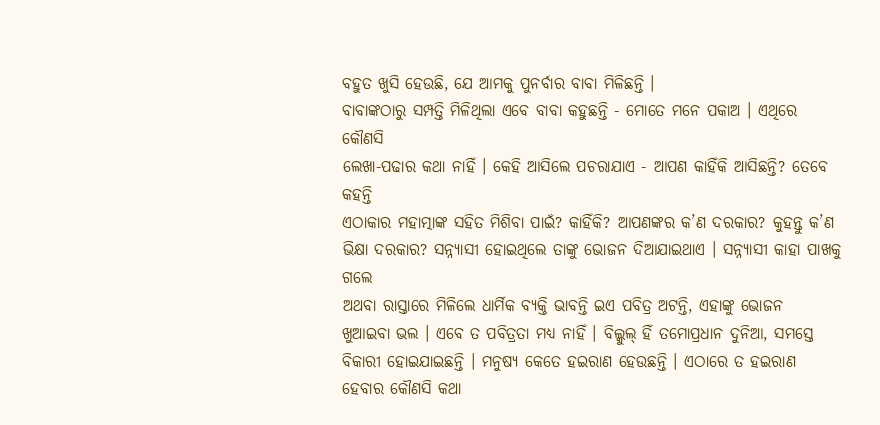ବହୁତ ଖୁସି ହେଉଛି, ଯେ ଆମକୁ ପୁନର୍ବାର ବାବା ମିଳିଛନ୍ତି ।
ବାବାଙ୍କଠାରୁ ସମ୍ପତ୍ତି ମିଳିଥିଲା ଏବେ ବାବା କହୁଛନ୍ତି - ମୋତେ ମନେ ପକାଅ । ଏଥିରେ କୌଣସି
ଲେଖା-ପଢାର କଥା ନାହିଁ । କେହି ଆସିଲେ ପଚରାଯାଏ - ଆପଣ କାହିଁକି ଆସିଛନ୍ତି? ତେବେ କହନ୍ତି
ଏଠାକାର ମହାତ୍ମାଙ୍କ ସହିତ ମିଶିବା ପାଇଁ? କାହିଁକି? ଆପଣଙ୍କର କ’ଣ ଦରକାର? କୁହନ୍ତୁ କ’ଣ
ଭିକ୍ଷା ଦରକାର? ସନ୍ନ୍ୟାସୀ ହୋଇଥିଲେ ତାଙ୍କୁ ଭୋଜନ ଦିଆଯାଇଥାଏ । ସନ୍ନ୍ୟାସୀ କାହା ପାଖକୁ ଗଲେ
ଅଥବା ରାସ୍ତାରେ ମିଳିଲେ ଧାର୍ମିକ ବ୍ୟକ୍ତି ଭାବନ୍ତି ଇଏ ପବିତ୍ର ଅଟନ୍ତି, ଏହାଙ୍କୁ ଭୋଜନ
ଖୁଆଇବା ଭଲ । ଏବେ ତ ପବିତ୍ରତା ମଧ୍ୟ ନାହିଁ । ବିଲ୍କୁଲ୍ ହିଁ ତମୋପ୍ରଧାନ ଦୁନିଆ, ସମସ୍ତେ
ବିକାରୀ ହୋଇଯାଇଛନ୍ତି । ମନୁଷ୍ୟ କେତେ ହଇରାଣ ହେଉଛନ୍ତି । ଏଠାରେ ତ ହଇରାଣ ହେବାର କୌଣସି କଥା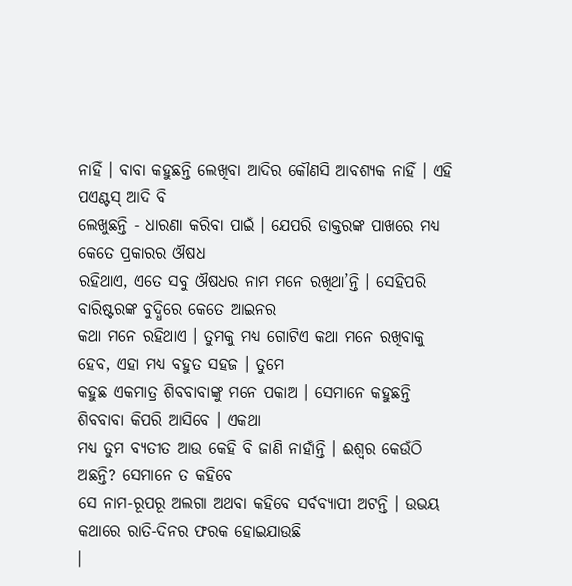ନାହିଁ । ବାବା କହୁଛନ୍ତି ଲେଖିବା ଆଦିର କୌଣସି ଆବଶ୍ୟକ ନାହିଁ । ଏହି ପଏଣ୍ଟସ୍ ଆଦି ବି
ଲେଖୁଛନ୍ତି - ଧାରଣା କରିବା ପାଇଁ । ଯେପରି ଡାକ୍ତରଙ୍କ ପାଖରେ ମଧ୍ୟ କେତେ ପ୍ରକାରର ଔଷଧ
ରହିଥାଏ, ଏତେ ସବୁ ଔଷଧର ନାମ ମନେ ରଖିଥା’ନ୍ତି । ସେହିପରି ବାରିଷ୍ଟରଙ୍କ ବୁଦ୍ଧିରେ କେତେ ଆଇନର
କଥା ମନେ ରହିଥାଏ । ତୁମକୁ ମଧ୍ୟ ଗୋଟିଏ କଥା ମନେ ରଖିବାକୁ ହେବ, ଏହା ମଧ୍ୟ ବହୁତ ସହଜ । ତୁମେ
କହୁଛ ଏକମାତ୍ର ଶିବବାବାଙ୍କୁ ମନେ ପକାଅ । ସେମାନେ କହୁଛନ୍ତି ଶିବବାବା କିପରି ଆସିବେ । ଏକଥା
ମଧ୍ୟ ତୁମ ବ୍ୟତୀତ ଆଉ କେହି ବି ଜାଣି ନାହାଁନ୍ତି । ଈଶ୍ୱର କେଉଁଠି ଅଛନ୍ତି? ସେମାନେ ତ କହିବେ
ସେ ନାମ-ରୂପରୂ ଅଲଗା ଅଥବା କହିବେ ସର୍ବବ୍ୟାପୀ ଅଟନ୍ତି । ଉଭୟ କଥାରେ ରାତି-ଦିନର ଫରକ ହୋଇଯାଉଛି
।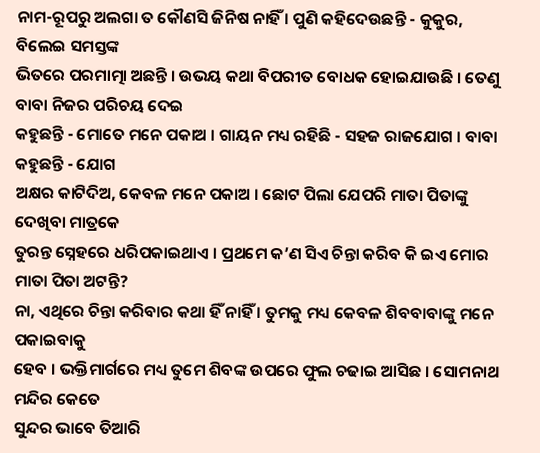ନାମ-ରୂପରୁ ଅଲଗା ତ କୌଣସି ଜିନିଷ ନାହିଁ । ପୁଣି କହିଦେଉଛନ୍ତି - କୁକୁର, ବିଲେଇ ସମସ୍ତଙ୍କ
ଭିତରେ ପରମାତ୍ମା ଅଛନ୍ତି । ଉଭୟ କଥା ବିପରୀତ ବୋଧକ ହୋଇଯାଉଛି । ତେଣୁ ବାବା ନିଜର ପରିଚୟ ଦେଇ
କହୁଛନ୍ତି - ମୋତେ ମନେ ପକାଅ । ଗାୟନ ମଧ୍ୟ ରହିଛି - ସହଜ ରାଜଯୋଗ । ବାବା କହୁଛନ୍ତି - ଯୋଗ
ଅକ୍ଷର କାଟିଦିଅ, କେବଳ ମନେ ପକାଅ । ଛୋଟ ପିଲା ଯେପରି ମାତା ପିତାଙ୍କୁ ଦେଖିବା ମାତ୍ରକେ
ତୁରନ୍ତ ସ୍ନେହରେ ଧରିପକାଇଥାଏ । ପ୍ରଥମେ କ’ଣ ସିଏ ଚିନ୍ତା କରିବ କି ଇଏ ମୋର ମାତା ପିତା ଅଟନ୍ତି?
ନା, ଏଥିରେ ଚିନ୍ତା କରିବାର କଥା ହିଁ ନାହିଁ । ତୁମକୁ ମଧ୍ୟ କେବଳ ଶିବବାବାଙ୍କୁ ମନେ ପକାଇବାକୁ
ହେବ । ଭକ୍ତିମାର୍ଗରେ ମଧ୍ୟ ତୁମେ ଶିବଙ୍କ ଉପରେ ଫୁଲ ଚଢାଇ ଆସିଛ । ସୋମନାଥ ମନ୍ଦିର କେତେ
ସୁନ୍ଦର ଭାବେ ତିଆରି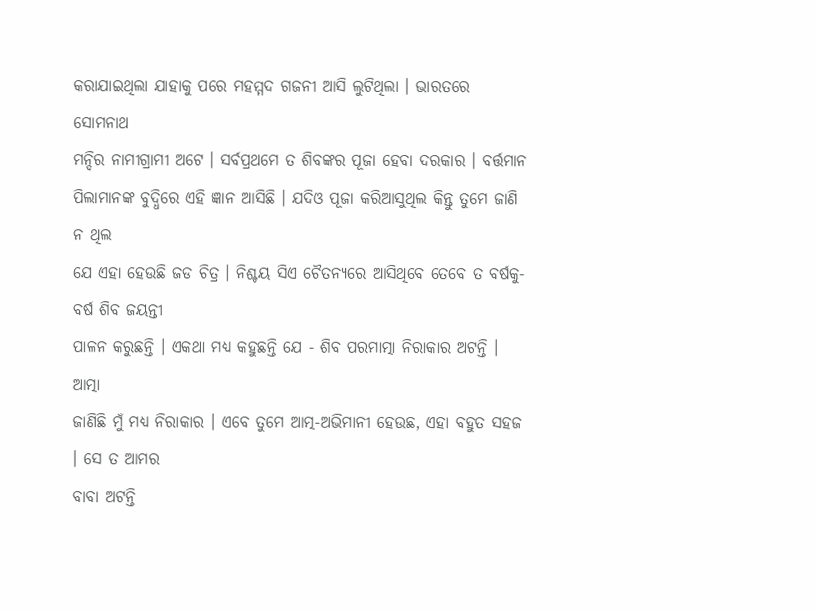କରାଯାଇଥିଲା ଯାହାକୁ ପରେ ମହମ୍ମଦ ଗଜନୀ ଆସି ଲୁଟିଥିଲା । ଭାରତରେ ସୋମନାଥ
ମନ୍ଦିର ନାମୀଗ୍ରାମୀ ଅଟେ । ସର୍ବପ୍ରଥମେ ତ ଶିବଙ୍କର ପୂଜା ହେବା ଦରକାର । ବର୍ତ୍ତମାନ
ପିଲାମାନଙ୍କ ବୁଦ୍ଧିରେ ଏହି ଜ୍ଞାନ ଆସିଛି । ଯଦିଓ ପୂଜା କରିଆସୁଥିଲ କିନ୍ତୁ ତୁମେ ଜାଣି ନ ଥିଲ
ଯେ ଏହା ହେଉଛି ଜଡ ଚିତ୍ର । ନିଶ୍ଚୟ ସିଏ ଚୈତନ୍ୟରେ ଆସିଥିବେ ତେବେ ତ ବର୍ଷକୁ-ବର୍ଷ ଶିବ ଜୟନ୍ତୀ
ପାଳନ କରୁଛନ୍ତି । ଏକଥା ମଧ୍ୟ କହୁଛନ୍ତି ଯେ - ଶିବ ପରମାତ୍ମା ନିରାକାର ଅଟନ୍ତି । ଆତ୍ମା
ଜାଣିଛି ମୁଁ ମଧ୍ୟ ନିରାକାର । ଏବେ ତୁମେ ଆତ୍ମ-ଅଭିମାନୀ ହେଉଛ, ଏହା ବହୁତ ସହଜ । ସେ ତ ଆମର
ବାବା ଅଟନ୍ତି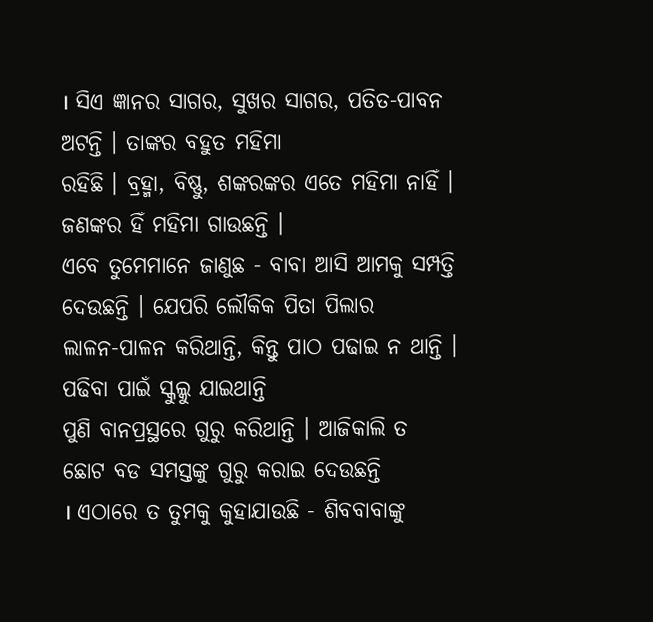। ସିଏ ଜ୍ଞାନର ସାଗର, ସୁଖର ସାଗର, ପତିତ-ପାବନ ଅଟନ୍ତି । ତାଙ୍କର ବହୁତ ମହିମା
ରହିଛି । ବ୍ରହ୍ମା, ବିଷ୍ଣୁ, ଶଙ୍କରଙ୍କର ଏତେ ମହିମା ନାହିଁ । ଜଣଙ୍କର ହିଁ ମହିମା ଗାଉଛନ୍ତି ।
ଏବେ ତୁମେମାନେ ଜାଣୁଛ - ବାବା ଆସି ଆମକୁ ସମ୍ପତ୍ତି ଦେଉଛନ୍ତି । ଯେପରି ଲୌକିକ ପିତା ପିଲାର
ଲାଳନ-ପାଳନ କରିଥାନ୍ତି, କିନ୍ତୁ ପାଠ ପଢାଇ ନ ଥାନ୍ତି । ପଢିବା ପାଇଁ ସ୍କୁଲ୍କୁ ଯାଇଥାନ୍ତି
ପୁଣି ବାନପ୍ରସ୍ଥରେ ଗୁରୁ କରିଥାନ୍ତି । ଆଜିକାଲି ତ ଛୋଟ ବଡ ସମସ୍ତଙ୍କୁ ଗୁରୁ କରାଇ ଦେଉଛନ୍ତି
। ଏଠାରେ ତ ତୁମକୁ କୁହାଯାଉଛି - ଶିବବାବାଙ୍କୁ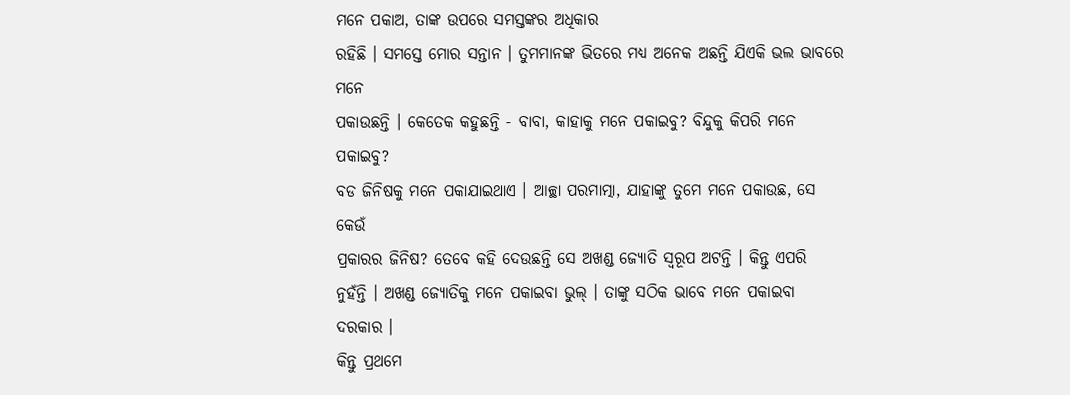ମନେ ପକାଅ, ତାଙ୍କ ଉପରେ ସମସ୍ତଙ୍କର ଅଧିକାର
ରହିଛି । ସମସ୍ତେ ମୋର ସନ୍ତାନ । ତୁମମାନଙ୍କ ଭିତରେ ମଧ୍ୟ ଅନେକ ଅଛନ୍ତି ଯିଏକି ଭଲ ଭାବରେ ମନେ
ପକାଉଛନ୍ତି । କେତେକ କହୁଛନ୍ତି - ବାବା, କାହାକୁ ମନେ ପକାଇବୁ? ବିନ୍ଦୁକୁ କିପରି ମନେ ପକାଇବୁ?
ବଡ ଜିନିଷକୁ ମନେ ପକାଯାଇଥାଏ । ଆଚ୍ଛା ପରମାତ୍ମା, ଯାହାଙ୍କୁ ତୁମେ ମନେ ପକାଉଛ, ସେ କେଉଁ
ପ୍ରକାରର ଜିନିଷ? ତେବେ କହି ଦେଉଛନ୍ତି ସେ ଅଖଣ୍ଡ ଜ୍ୟୋତି ସ୍ୱରୂପ ଅଟନ୍ତି । କିନ୍ତୁ ଏପରି
ନୁହଁନ୍ତି । ଅଖଣ୍ଡ ଜ୍ୟୋତିକୁ ମନେ ପକାଇବା ଭୁଲ୍ । ତାଙ୍କୁ ସଠିକ ଭାବେ ମନେ ପକାଇବା ଦରକାର ।
କିନ୍ତୁ ପ୍ରଥମେ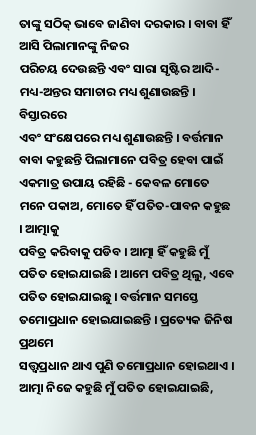ତାଙ୍କୁ ସଠିକ୍ ଭାବେ ଜାଣିବା ଦରକାର । ବାବା ହିଁ ଆସି ପିଲାମାନଙ୍କୁ ନିଜର
ପରିଚୟ ଦେଉଛନ୍ତି ଏବଂ ସାରା ସୃଷ୍ଟିର ଆଦି-ମଧ୍ୟ-ଅନ୍ତର ସମାଚାର ମଧ୍ୟ ଶୁଣାଉଛନ୍ତି । ବିସ୍ତାରରେ
ଏବଂ ସଂକ୍ଷେପରେ ମଧ୍ୟ ଶୁଣାଉଛନ୍ତି । ବର୍ତ୍ତମାନ ବାବା କହୁଛନ୍ତି ପିଲାମାନେ ପବିତ୍ର ହେବା ପାଇଁ
ଏକମାତ୍ର ଉପାୟ ରହିଛି - କେବଳ ମୋତେ ମନେ ପକାଅ, ମୋତେ ହିଁ ପତିତ-ପାବନ କହୁଛ । ଆତ୍ମାକୁ
ପବିତ୍ର କରିବାକୁ ପଡିବ । ଆତ୍ମା ହିଁ କହୁଛି ମୁଁ ପତିତ ହୋଇଯାଇଛି । ଆମେ ପବିତ୍ର ଥିଲୁ, ଏବେ
ପତିତ ହୋଇଯାଇଛୁ । ବର୍ତ୍ତମାନ ସମସ୍ତେ ତମୋପ୍ରଧାନ ହୋଇଯାଇଛନ୍ତି । ପ୍ରତ୍ୟେକ ଜିନିଷ ପ୍ରଥମେ
ସତ୍ତ୍ୱପ୍ରଧାନ ଥାଏ ପୁଣି ତମୋପ୍ରଧାନ ହୋଇଥାଏ । ଆତ୍ମା ନିଜେ କହୁଛି ମୁଁ ପତିତ ହୋଇଯାଇଛି,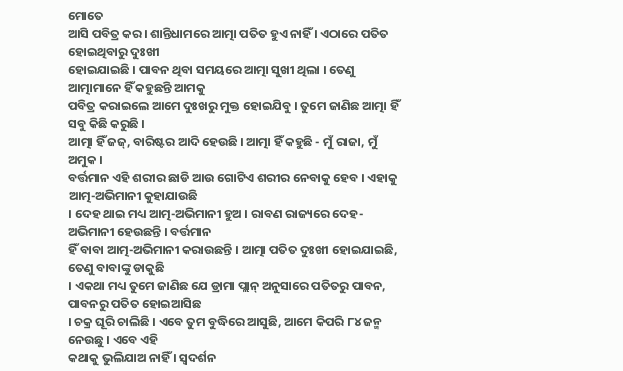ମୋତେ
ଆସି ପବିତ୍ର କର । ଶାନ୍ତିଧାମରେ ଆତ୍ମା ପତିତ ହୁଏ ନାହିଁ । ଏଠାରେ ପତିତ ହୋଇଥିବାରୁ ଦୁଃଖୀ
ହୋଇଯାଇଛି । ପାବନ ଥିବା ସମୟରେ ଆତ୍ମା ସୁଖୀ ଥିଲା । ତେଣୁ ଆତ୍ମାମାନେ ହିଁ କହୁଛନ୍ତି ଆମକୁ
ପବିତ୍ର କରାଇଲେ ଆମେ ଦୁଃଖରୁ ମୁକ୍ତ ହୋଇଯିବୁ । ତୁମେ ଜାଣିଛ ଆତ୍ମା ହିଁ ସବୁ କିଛି କରୁଛି ।
ଆତ୍ମା ହିଁ ଜଜ୍, ବାରିଷ୍ଟର ଆଦି ହେଉଛି । ଆତ୍ମା ହିଁ କହୁଛି - ମୁଁ ରାଜା, ମୁଁ ଅମୁକ ।
ବର୍ତ୍ତମାନ ଏହି ଶରୀର ଛାଡି ଆଉ ଗୋଟିଏ ଶରୀର ନେବାକୁ ହେବ । ଏହାକୁ ଆତ୍ମ-ଅଭିମାନୀ କୁହାଯାଉଛି
। ଦେହ ଥାଇ ମଧ୍ୟ ଆତ୍ମ-ଅଭିମାନୀ ହୁଅ । ରାବଣ ରାଜ୍ୟରେ ଦେହ-ଅଭିମାନୀ ହେଉଛନ୍ତି । ବର୍ତ୍ତମାନ
ହିଁ ବାବା ଆତ୍ମ-ଅଭିମାନୀ କରାଉଛନ୍ତି । ଆତ୍ମା ପତିତ ଦୁଃଖୀ ହୋଇଯାଇଛି, ତେଣୁ ବାବାଙ୍କୁ ଡାକୁଛି
। ଏକଥା ମଧ୍ୟ ତୁମେ ଜାଣିଛ ଯେ ଡ୍ରାମା ପ୍ଲାନ୍ ଅନୁସାରେ ପତିତରୁ ପାବନ, ପାବନରୁ ପତିତ ହୋଇଆସିଛ
। ଚକ୍ର ଘୂରି ଚାଲିଛି । ଏବେ ତୁମ ବୁଦ୍ଧିରେ ଆସୁଛି, ଆମେ କିପରି ୮୪ ଜନ୍ମ ନେଉଛୁ । ଏବେ ଏହି
କଥାକୁ ଭୁଲିଯାଅ ନାହିଁ । ସ୍ୱଦର୍ଶନ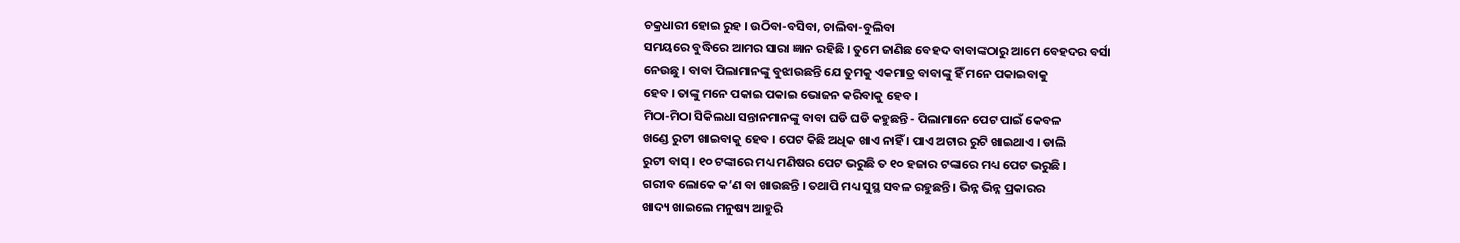ଚକ୍ରଧାରୀ ହୋଇ ରୁହ । ଉଠିବା-ବସିବା, ଚାଲିବା-ବୁଲିବା
ସମୟରେ ବୁଦ୍ଧିରେ ଆମର ସାରା ଜ୍ଞାନ ରହିଛି । ତୁମେ ଜାଣିଛ ବେହଦ ବାବାଙ୍କଠାରୁ ଆମେ ବେହଦର ବର୍ସା
ନେଉଛୁ । ବାବା ପିଲାମାନଙ୍କୁ ବୁଝାଉଛନ୍ତି ଯେ ତୁମକୁ ଏକମାତ୍ର ବାବାଙ୍କୁ ହିଁ ମନେ ପକାଇବାକୁ
ହେବ । ତାଙ୍କୁ ମନେ ପକାଇ ପକାଇ ଭୋଜନ କରିବାକୁ ହେବ ।
ମିଠା-ମିଠା ସିକିଲଧା ସନ୍ତାନମାନଙ୍କୁ ବାବା ଘଡି ଘଡି କହୁଛନ୍ତି - ପିଲାମାନେ ପେଟ ପାଇଁ କେବଳ
ଖଣ୍ଡେ ରୁଟୀ ଖାଇବାକୁ ହେବ । ପେଟ କିଛି ଅଧିକ ଖାଏ ନାହିଁ । ପାଏ ଅଟାର ରୁଟି ଖାଇଥାଏ । ଡାଲି
ରୁଟୀ ବାସ୍ । ୧୦ ଟଙ୍କାରେ ମଧ୍ୟ ମଣିଷର ପେଟ ଭରୁଛି ତ ୧୦ ହଜାର ଟଙ୍କାରେ ମଧ୍ୟ ପେଟ ଭରୁଛି ।
ଗରୀବ ଲୋକେ କ’ଣ ବା ଖାଉଛନ୍ତି । ତଥାପି ମଧ୍ୟ ସୁସ୍ଥ ସବଳ ରହୁଛନ୍ତି । ଭିନ୍ନ ଭିନ୍ନ ପ୍ରକାରର
ଖାଦ୍ୟ ଖାଇଲେ ମନୁଷ୍ୟ ଆହୁରି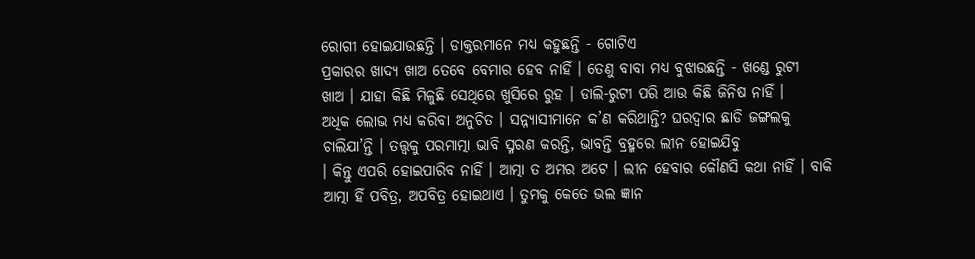ରୋଗୀ ହୋଇଯାଉଛନ୍ତି । ଡାକ୍ତରମାନେ ମଧ୍ୟ କହୁଛନ୍ତି - ଗୋଟିଏ
ପ୍ରକାରର ଖାଦ୍ୟ ଖାଅ ତେବେ ବେମାର ହେବ ନାହିଁ । ତେଣୁ ବାବା ମଧ୍ୟ ବୁଝାଉଛନ୍ତି - ଖଣ୍ଡେ ରୁଟୀ
ଖାଅ । ଯାହା କିଛି ମିଳୁଛି ସେଥିରେ ଖୁସିରେ ରୁହ । ଡାଲି-ରୁଟୀ ପରି ଆଉ କିଛି ଜିନିଷ ନାହିଁ ।
ଅଧିକ ଲୋଭ ମଧ୍ୟ କରିବା ଅନୁଚିତ । ସନ୍ନ୍ୟାସୀମାନେ କ’ଣ କରିଥାନ୍ତି? ଘରଦ୍ୱାର ଛାଡି ଜଙ୍ଗଲକୁ
ଚାଲିଯା’ନ୍ତି । ତତ୍ତ୍ୱକୁ ପରମାତ୍ମା ଭାବି ସ୍ମରଣ କରନ୍ତି, ଭାବନ୍ତି ବ୍ରହ୍ମରେ ଲୀନ ହୋଇଯିବୁ
। କିନ୍ତୁ ଏପରି ହୋଇପାରିବ ନାହିଁ । ଆତ୍ମା ତ ଅମର ଅଟେ । ଲୀନ ହେବାର କୌଣସି କଥା ନାହିଁ । ବାକି
ଆତ୍ମା ହିଁ ପବିତ୍ର, ଅପବିତ୍ର ହୋଇଥାଏ । ତୁମକୁ କେତେ ଭଲ ଜ୍ଞାନ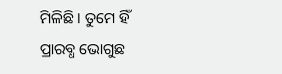ମିଳିଛି । ତୁମେ ହିଁ
ପ୍ରାରବ୍ଧ ଭୋଗୁଛ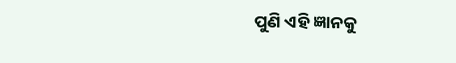ପୁଣି ଏହି ଜ୍ଞାନକୁ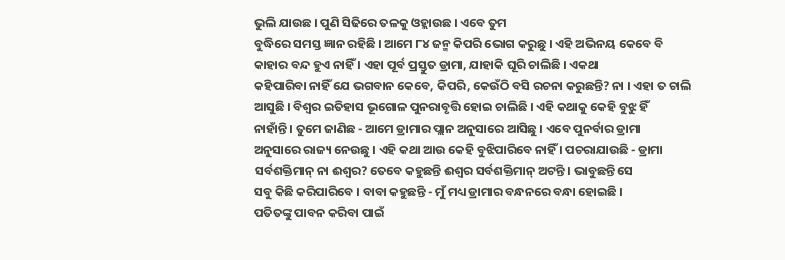ଭୁଲି ଯାଉଛ । ପୁଣି ସିଢିରେ ତଳକୁ ଓହ୍ଲାଉଛ । ଏବେ ତୁମ
ବୁଦ୍ଧିରେ ସମସ୍ତ ଜ୍ଞାନ ରହିଛି । ଆମେ ୮୪ ଜନ୍ମ କିପରି ଭୋଗ କରୁଛୁ । ଏହି ଅଭିନୟ କେବେ ବି
କାହାର ବନ୍ଦ ହୁଏ ନାହିଁ । ଏହା ପୂର୍ବ ପ୍ରସ୍ତୁତ ଡ୍ରାମା, ଯାହାକି ଘୂରି ଚାଲିଛି । ଏକଥା
କହିପାରିବା ନାହିଁ ଯେ ଭଗବାନ କେବେ, କିପରି, କେଉଁଠି ବସି ରଚନା କରୁଛନ୍ତି? ନା । ଏହା ତ ଚାଲି
ଆସୁଛି । ବିଶ୍ୱର ଇତିହାସ ଭୂଗୋଳ ପୁନରାବୃତ୍ତି ହୋଇ ଚାଲିଛି । ଏହି କଥାକୁ କେହି ବୁଝୁ ହିଁ
ନାହାଁନ୍ତି । ତୁମେ ଜାଣିଛ - ଆମେ ଡ୍ରାମାର ପ୍ଲାନ ଅନୁସାରେ ଆସିଛୁ । ଏବେ ପୁନର୍ବାର ଡ୍ରାମା
ଅନୁସାରେ ରାଜ୍ୟ ନେଉଛୁ । ଏହି କଥା ଆଉ କେହି ବୁଝିପାରିବେ ନାହିଁ । ପଚରାଯାଉଛି - ଡ୍ରାମା
ସର୍ବଶକ୍ତିମାନ୍ ନା ଈଶ୍ୱର? ତେବେ କହୁଛନ୍ତି ଈଶ୍ୱର ସର୍ବଶକ୍ତିମାନ୍ ଅଟନ୍ତି । ଭାବୁଛନ୍ତି ସେ
ସବୁ କିଛି କରିପାରିବେ । ବାବା କହୁଛନ୍ତି - ମୁଁ ମଧ୍ୟ ଡ୍ରାମାର ବନ୍ଧନରେ ବନ୍ଧା ହୋଇଛି ।
ପତିତଙ୍କୁ ପାବନ କରିବା ପାଇଁ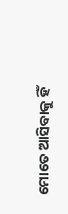ମୋତେ ଆସିବାକୁ ହିଁ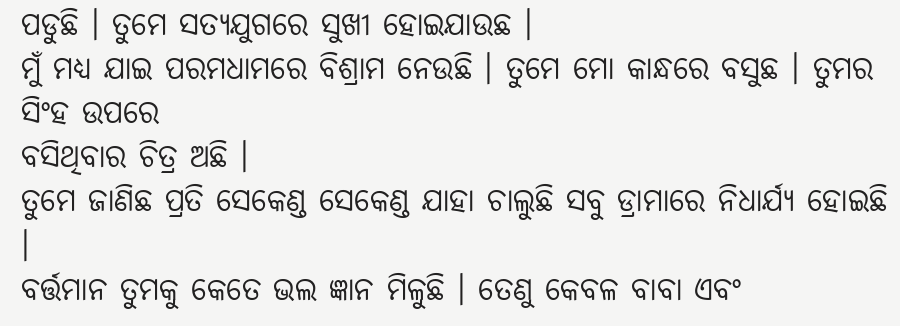ପଡୁଛି । ତୁମେ ସତ୍ୟଯୁଗରେ ସୁଖୀ ହୋଇଯାଉଛ ।
ମୁଁ ମଧ୍ୟ ଯାଇ ପରମଧାମରେ ବିଶ୍ରାମ ନେଉଛି । ତୁମେ ମୋ କାନ୍ଧରେ ବସୁଛ । ତୁମର ସିଂହ ଉପରେ
ବସିଥିବାର ଚିତ୍ର ଅଛି ।
ତୁମେ ଜାଣିଛ ପ୍ରତି ସେକେଣ୍ଡ ସେକେଣ୍ଡ ଯାହା ଚାଲୁଛି ସବୁ ଡ୍ରାମାରେ ନିଧାର୍ଯ୍ୟ ହୋଇଛି ।
ବର୍ତ୍ତମାନ ତୁମକୁ କେତେ ଭଲ ଜ୍ଞାନ ମିଳୁଛି । ତେଣୁ କେବଳ ବାବା ଏବଂ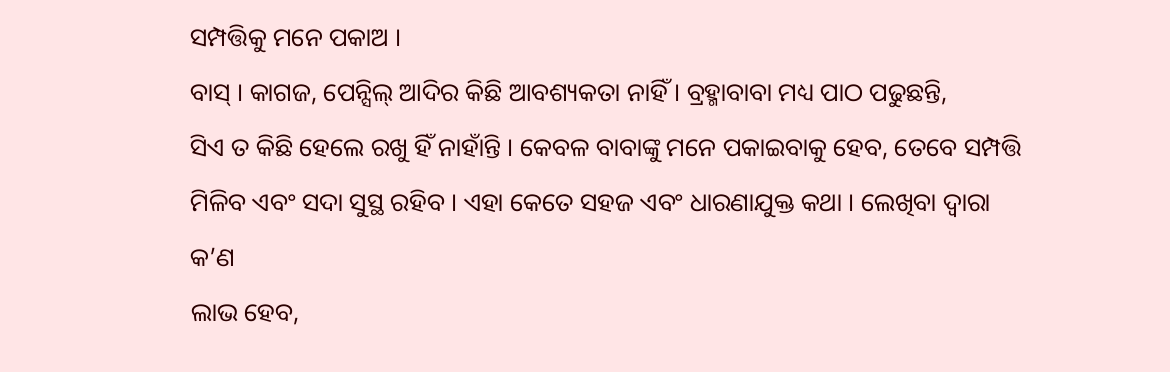ସମ୍ପତ୍ତିକୁ ମନେ ପକାଅ ।
ବାସ୍ । କାଗଜ, ପେନ୍ସିଲ୍ ଆଦିର କିଛି ଆବଶ୍ୟକତା ନାହିଁ । ବ୍ରହ୍ମାବାବା ମଧ୍ୟ ପାଠ ପଢୁଛନ୍ତି,
ସିଏ ତ କିଛି ହେଲେ ରଖୁ ହିଁ ନାହାଁନ୍ତି । କେବଳ ବାବାଙ୍କୁ ମନେ ପକାଇବାକୁ ହେବ, ତେବେ ସମ୍ପତ୍ତି
ମିଳିବ ଏବଂ ସଦା ସୁସ୍ଥ ରହିବ । ଏହା କେତେ ସହଜ ଏବଂ ଧାରଣାଯୁକ୍ତ କଥା । ଲେଖିବା ଦ୍ୱାରା କ’ଣ
ଲାଭ ହେବ,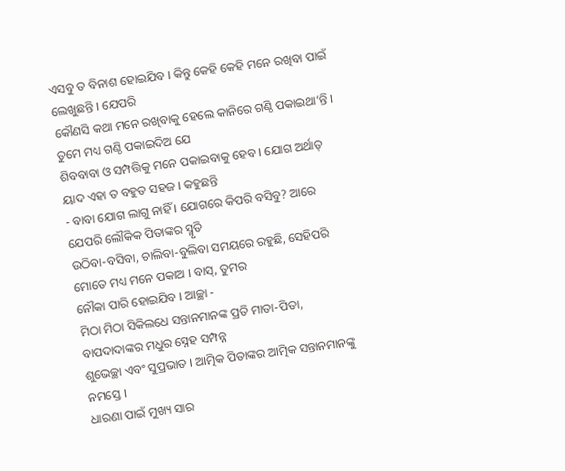ଏସବୁ ତ ବିନାଶ ହୋଇଯିବ । କିନ୍ତୁ କେହି କେହି ମନେ ରଖିବା ପାଇଁ ଲେଖୁଛନ୍ତି । ଯେପରି
କୌଣସି କଥା ମନେ ରଖିବାକୁ ହେଲେ କାନିରେ ଗଣ୍ଠି ପକାଇଥା’ନ୍ତି । ତୁମେ ମଧ୍ୟ ଗଣ୍ଠି ପକାଇଦିଅ ଯେ
ଶିବବାବା ଓ ସମ୍ପତ୍ତିକୁ ମନେ ପକାଇବାକୁ ହେବ । ଯୋଗ ଅର୍ଥାତ୍ ୟାଦ ଏହା ତ ବହୁତ ସହଜ । କହୁଛନ୍ତି
- ବାବା ଯୋଗ ଲାଗୁ ନାହିଁ । ଯୋଗରେ କିପରି ବସିବୁ? ଆରେ ଯେପରି ଲୌକିକ ପିତାଙ୍କର ସ୍ମୃତି
ଉଠିବା-ବସିବା, ଚାଲିବା-ବୁଲିବା ସମୟରେ ରହୁଛି, ସେହିପରି ମୋତେ ମଧ୍ୟ ମନେ ପକାଅ । ବାସ୍, ତୁମର
ନୌକା ପାରି ହୋଇଯିବ । ଆଚ୍ଛା -
ମିଠା ମିଠା ସିକିଲଧେ ସନ୍ତାନମାନଙ୍କ ପ୍ରତି ମାତା-ପିତା, ବାପଦାଦାଙ୍କର ମଧୁର ସ୍ନେହ ସମ୍ପନ୍ନ
ଶୁଭେଚ୍ଛା ଏବଂ ସୁପ୍ରଭାତ । ଆତ୍ମିକ ପିତାଙ୍କର ଆତ୍ମିକ ସନ୍ତାନମାନଙ୍କୁ ନମସ୍ତେ ।
ଧାରଣା ପାଇଁ ମୁଖ୍ୟ ସାର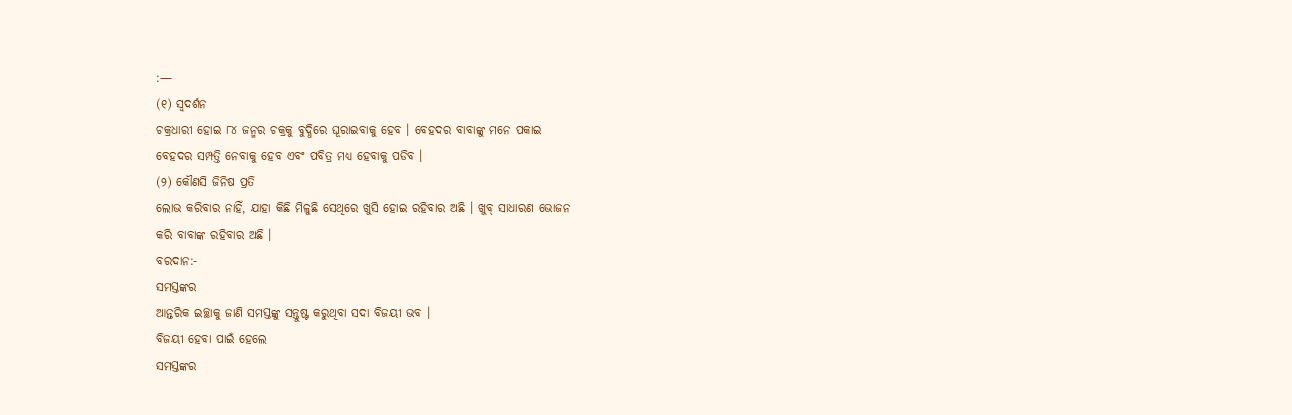:—
(୧) ସ୍ୱଦର୍ଶନ
ଚକ୍ରଧାରୀ ହୋଇ ୮୪ ଜନ୍ମର ଚକ୍ରକୁ ବୁଦ୍ଧିରେ ଘୂରାଇବାକୁ ହେବ । ବେହଦର ବାବାଙ୍କୁ ମନେ ପକାଇ
ବେହଦର ସମ୍ପତ୍ତି ନେବାକୁ ହେବ ଏବଂ ପବିତ୍ର ମଧ୍ୟ ହେବାକୁ ପଡିବ ।
(୨) କୌଣସି ଜିନିଷ ପ୍ରତି
ଲୋଭ କରିବାର ନାହିଁ, ଯାହା କିଛି ମିଳୁଛି ସେଥିରେ ଖୁସି ହୋଇ ରହିବାର ଅଛି । ଖୁବ୍ ସାଧାରଣ ଭୋଜନ
କରି ବାବାଙ୍କ ରହିବାର ଅଛି ।
ବରଦାନ:-
ସମସ୍ତଙ୍କର
ଆନ୍ତରିକ ଇଚ୍ଛାକୁ ଜାଣି ସମସ୍ତଙ୍କୁ ସନ୍ତୁଷ୍ଟ କରୁଥିବା ସଦା ବିଜୟୀ ଭବ ।
ବିଜୟୀ ହେବା ପାଇଁ ହେଲେ
ସମସ୍ତଙ୍କର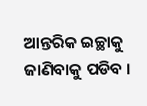ଆନ୍ତରିକ ଇଚ୍ଛାକୁ ଜାଣିବାକୁ ପଡିବ ।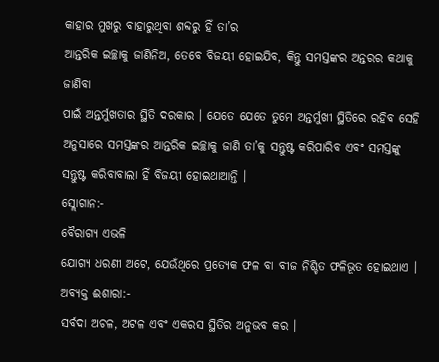କାହାର ମୁଖରୁ ବାହାରୁଥିବା ଶବ୍ଦରୁ ହିଁ ତା’ର
ଆନ୍ତରିକ ଇଚ୍ଛାକୁ ଜାଣିନିଅ, ତେବେ ବିଜୟୀ ହୋଇଯିବ, କିନ୍ତୁ ସମସ୍ତଙ୍କର ଅନ୍ତରର କଥାକୁ ଜାଣିବା
ପାଇଁ ଅନ୍ତର୍ମୁଖତାର ସ୍ଥିତି ଦରକାର । ଯେତେ ଯେତେ ତୁମେ ଅନ୍ତର୍ମୁଖୀ ସ୍ଥିତିରେ ରହିବ ସେହି
ଅନୁସାରେ ସମସ୍ତଙ୍କର ଆନ୍ତରିକ ଇଚ୍ଛାକୁ ଜାଣି ତା’କୁ ସନ୍ତୁଷ୍ଟ କରିପାରିବ ଏବଂ ସମସ୍ତଙ୍କୁ
ସନ୍ତୁଷ୍ଟ କରିବାବାଲା ହିଁ ବିଜୟୀ ହୋଇଥାଆନ୍ତି ।
ସ୍ଲୋଗାନ:-
ବୈରାଗ୍ୟ ଏଭଳି
ଯୋଗ୍ୟ ଧରଣୀ ଅଟେ, ଯେଉଁଥିରେ ପ୍ରତ୍ୟେକ ଫଳ ବା ବୀଜ ନିଶ୍ଚିତ ଫଳିଭୂତ ହୋଇଥାଏ ।
ଅବ୍ୟକ୍ତ ଈଶାରା:-
ସର୍ବଦା ଅଚଳ, ଅଟଳ ଏବଂ ଏକରସ ସ୍ଥିତିର ଅନୁଭବ କର ।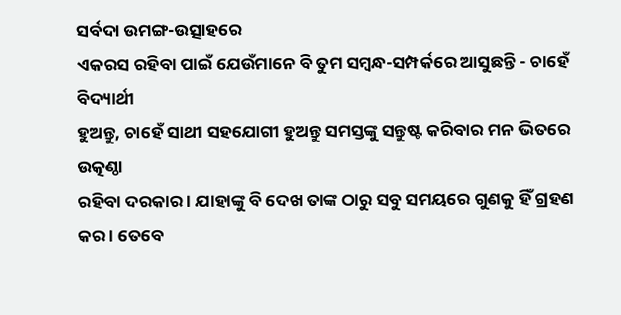ସର୍ବଦା ଉମଙ୍ଗ-ଉତ୍ସାହରେ
ଏକରସ ରହିବା ପାଇଁ ଯେଉଁମାନେ ବି ତୁମ ସମ୍ବନ୍ଧ-ସମ୍ପର୍କରେ ଆସୁଛନ୍ତି - ଚାହେଁ ବିଦ୍ୟାର୍ଥୀ
ହୁଅନ୍ତୁ, ଚାହେଁ ସାଥୀ ସହଯୋଗୀ ହୁଅନ୍ତୁ ସମସ୍ତଙ୍କୁ ସନ୍ତୁଷ୍ଟ କରିବାର ମନ ଭିତରେ ଉତ୍କଣ୍ଠା
ରହିବା ଦରକାର । ଯାହାଙ୍କୁ ବି ଦେଖ ତାଙ୍କ ଠାରୁ ସବୁ ସମୟରେ ଗୁଣକୁ ହିଁ ଗ୍ରହଣ କର । ତେବେ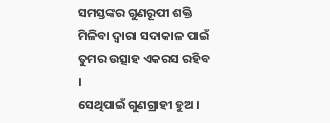ସମସ୍ତଙ୍କର ଗୁଣରୂପୀ ଶକ୍ତି ମିଳିବା ଦ୍ୱାରା ସଦାକାଳ ପାଇଁ ତୁମର ଉତ୍ସାହ ଏକରସ ରହିବ ।
ସେଥିପାଇଁ ଗୁଣଗ୍ରାହୀ ହୁଅ ।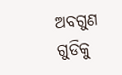ଅବଗୁଣ ଗୁଡିକୁ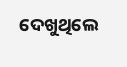ଦେଖୁଥିଲେ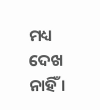ମଧ୍ୟ ଦେଖ ନାହିଁ ।